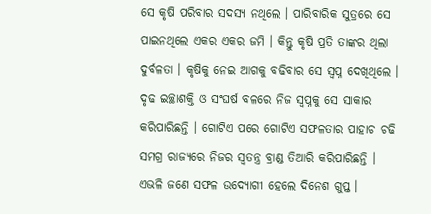ସେ କୃଷି ପରିବାର ସଦସ୍ୟ ନଥିଲେ । ପାରିବାରିକ ସୁତ୍ରରେ ସେ ପାଇନଥିଲେ ଏକର ଏକର ଜମି । କିନ୍ତୁ କୃଷି ପ୍ରତି ତାଙ୍କର ଥିଲା ଦୁର୍ବଳତା । କୃଷିକୁ ନେଇ ଆଗକୁ ବଢିବାର ସେ ସ୍ଵପ୍ନ ଦେଖିଥିଲେ ।
ଦୃଢ ଇଚ୍ଛାଶକ୍ତି ଓ ସଂଘର୍ଷ ବଳରେ ନିଜ ସ୍ୱପ୍ନକୁ ସେ ସାକାର କରିପାରିଛନ୍ତି । ଗୋଟିଏ ପରେ ଗୋଟିଏ ସଫଳତାର ପାହାଚ ଚଢି ସମଗ୍ର ରାଜ୍ୟରେ ନିଜର ସ୍ଵତନ୍ତ୍ର ବ୍ରାଣ୍ଡ ତିଆରି କରିପାରିଛନ୍ତି । ଏଭଳି ଜଣେ ସଫଳ ଉଦ୍ୟୋଗୀ ହେଲେ ଦିନେଶ ଗୁପ୍ତ ।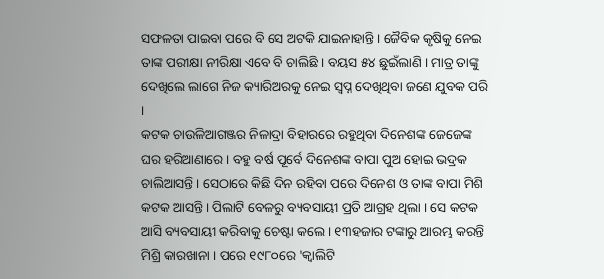ସଫଳତା ପାଇବା ପରେ ବି ସେ ଅଟକି ଯାଇନାହାନ୍ତି । ଜୈବିକ କୃଷିକୁ ନେଇ ତାଙ୍କ ପରୀକ୍ଷା ନୀରିକ୍ଷା ଏବେ ବି ଚାଲିଛି । ବୟସ ୫୪ ଛୁଇଁଲାଣି । ମାତ୍ର ତାଙ୍କୁ ଦେଖିଲେ ଲାଗେ ନିଜ କ୍ୟାରିଅରକୁ ନେଇ ସ୍ଵପ୍ନ ଦେଖିଥିବା ଜଣେ ଯୁବକ ପରି ।
କଟକ ଚାଉଳିଆଗଞ୍ଜର ନିଳାଦ୍ରା ବିହାରରେ ରହୁଥିବା ଦିନେଶଙ୍କ ଜେଜେଙ୍କ ଘର ହରିଆଣାରେ । ବହୁ ବର୍ଷ ପୂର୍ବେ ଦିନେଶଙ୍କ ବାପା ପୁଅ ହୋଇ ଭଦ୍ରକ ଚାଲିଆସନ୍ତି । ସେଠାରେ କିଛି ଦିନ ରହିବା ପରେ ଦିନେଶ ଓ ତାଙ୍କ ବାପା ମିଶି କଟକ ଆସନ୍ତି । ପିଲାଟି ବେଳରୁ ବ୍ୟବସାୟୀ ପ୍ରତି ଆଗ୍ରହ ଥିଲା । ସେ କଟକ ଆସି ବ୍ୟବସାୟୀ କରିବାକୁ ଚେଷ୍ଟା କଲେ । ୧୩ହଜାର ଟଙ୍କାରୁ ଆରମ୍ଭ କରନ୍ତି ମିଶ୍ରି କାରଖାନା । ପରେ ୧୯୮୦ରେ 'କ୍ଵାଲିଟି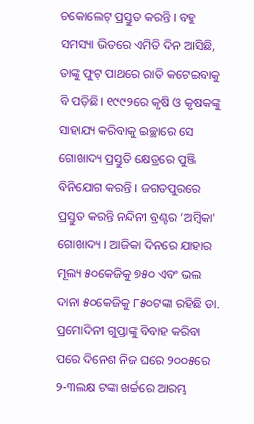ଚକୋଲେଟ୍ ପ୍ରସ୍ତୁତ କରନ୍ତି । ବହୁ ସମସ୍ୟା ଭିତରେ ଏମିତି ଦିନ ଆସିଛି, ତାଙ୍କୁ ଫୁଟ୍ ପାଥରେ ରାତି କଟେଇବାକୁ ବି ପଡ଼ିଛି। ୧୯୯୨ରେ କୃଷି ଓ କୃଷକଙ୍କୁ ସାହାଯ୍ୟ କରିବାକୁ ଇଚ୍ଛାରେ ସେ ଗୋଖାଦ୍ୟ ପ୍ରସ୍ତୁତି କ୍ଷେତ୍ରରେ ପୁଞ୍ଜି ବିନିଯୋଗ କରନ୍ତି । ଜଗତପୁରରେ ପ୍ରସ୍ତୁତ କରନ୍ତି ନନ୍ଦିନୀ ବ୍ରଣ୍ଟର ‘ଅମ୍ବିକା' ଗୋଖାଦ୍ୟ । ଆଜିକା ଦିନରେ ଯାହାର ମୂଲ୍ୟ ୫୦କେଜିକୁ ୭୫୦ ଏବଂ ଭଲ ଦାନା ୫୦କେଜିକୁ ୮୫୦ଟଙ୍କା ରହିଛି ଡା. ପ୍ରମୋଦିନୀ ଗୁପ୍ତାଙ୍କୁ ବିବାହ କରିବା ପରେ ଦିନେଶ ନିଜ ଘରେ ୨୦୦୫ରେ ୨-୩ଲକ୍ଷ ଟଙ୍କା ଖର୍ଚ୍ଚରେ ଆରମ୍ଭ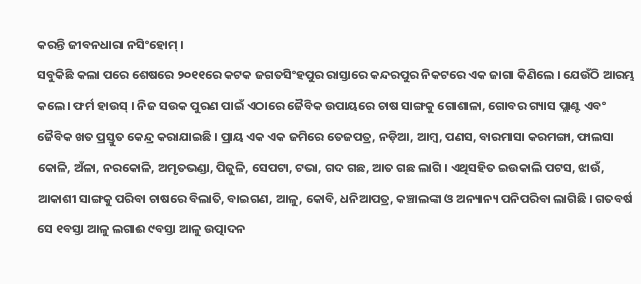କରନ୍ତି ଜୀବନଧାରା ନସିଂହୋମ୍ ।
ସବୁକିଛି କଲା ପରେ ଶେଷରେ ୨୦୧୧ରେ କଟକ ଜଗତସିଂହପୁର ରାସ୍ତାରେ କନ୍ଦରପୁର ନିକଟରେ ଏକ ଜାଗା କିଣିଲେ । ଯେଉଁଠି ଆରମ୍ଭ କଲେ। ଫର୍ମ ହାଉସ୍ । ନିଜ ସଉକ ପୁରଣ ପାଇଁ ଏଠାରେ ଜୈବିକ ଉପାୟରେ ଚାଷ ସାଙ୍ଗକୁ ଗୋଶାଳା, ଗୋବର ଗ୍ୟାସ ପ୍ଲାଣ୍ଟ ଏବଂ ଜୈବିକ ଖତ ପ୍ରସ୍ତୁତ କେନ୍ଦ୍ର କରାଯାଇଛି । ପ୍ରାୟ ଏକ ଏକ ଜମିରେ ତେଜପତ୍ର, ନଡ଼ିଆ, ଆମ୍ବ, ପଣସ, ବାରମାସା କରମଙ୍ଗା, ଫାଲସା କୋଳି, ଅଁଳା, ନରକୋଳି, ଅମୃତଭଣ୍ଡା, ପିଜୁଳି, ସେପଟା, ଟଭା, ଗଦ ଗଛ, ଆତ ଗଛ ଲାଗି । ଏଥିସହିତ ଇଉକାଲି ପଟସ, ଝାଉଁ, ଆକାଶୀ ସାଙ୍ଗକୁ ପରିବା ଚାଷରେ ବିଲାତି, ବାଇଗଣ, ଆଳୁ, କୋବି, ଧନିଆପତ୍ର, କଞ୍ଚାଲଙ୍କା ଓ ଅନ୍ୟାନ୍ୟ ପନିପରିବା ଲାଗିଛି । ଗତବର୍ଷ ସେ ୧ବସ୍ତା ଆଳୁ ଲଗାଈ ୯ବସ୍ତା ଆଳୁ ଉତ୍ପାଦନ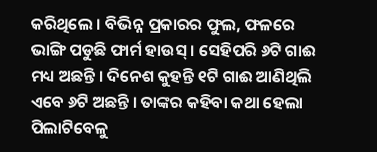କରିଥିଲେ । ବିଭିନ୍ନ ପ୍ରକାରର ଫୁଲ, ଫଳରେ ଭାଙ୍ଗି ପଡୁଛି ଫାର୍ମ ହାଉସ୍ । ସେହିପରି ୬ଟି ଗାଈ ମଧ୍ୟ ଅଛନ୍ତି । ଦିନେଶ କୁହନ୍ତି ୧ଟି ଗାଈ ଆଣିଥିଲି ଏବେ ୬ଟି ଅଛନ୍ତି । ତାଙ୍କର କହିବା କଥା ହେଲା ପିଲାଟିବେଳୁ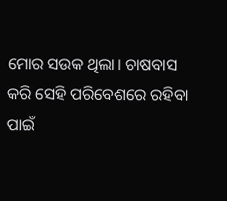ମୋର ସଉକ ଥିଲା। ଚାଷବାସ କରି ସେହି ପରିବେଶରେ ରହିବା ପାଇଁ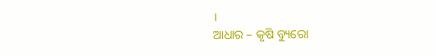।
ଆଧାର – କୃଷି ବ୍ୟୁରୋ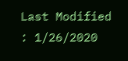Last Modified : 1/26/2020